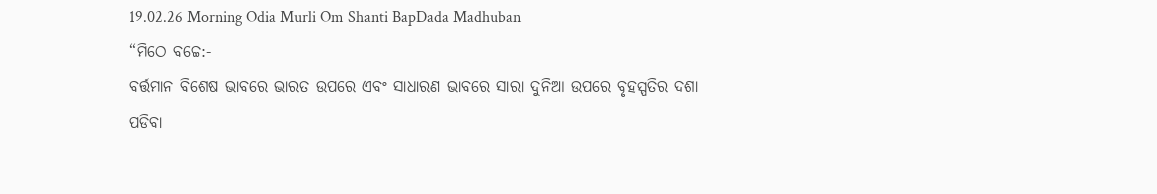19.02.26 Morning Odia Murli Om Shanti BapDada Madhuban
“ମିଠେ ବଚ୍ଚେ:-
ବର୍ତ୍ତମାନ ବିଶେଷ ଭାବରେ ଭାରତ ଉପରେ ଏବଂ ସାଧାରଣ ଭାବରେ ସାରା ଦୁନିଆ ଉପରେ ବୃହସ୍ପତିର ଦଶା
ପଡିବା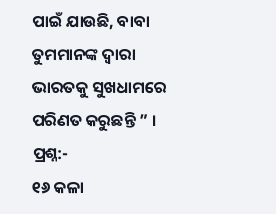ପାଇଁ ଯାଉଛି, ବାବା ତୁମମାନଙ୍କ ଦ୍ୱାରା ଭାରତକୁ ସୁଖଧାମରେ ପରିଣତ କରୁଛନ୍ତି ” ।
ପ୍ରଶ୍ନ:-
୧୬ କଳା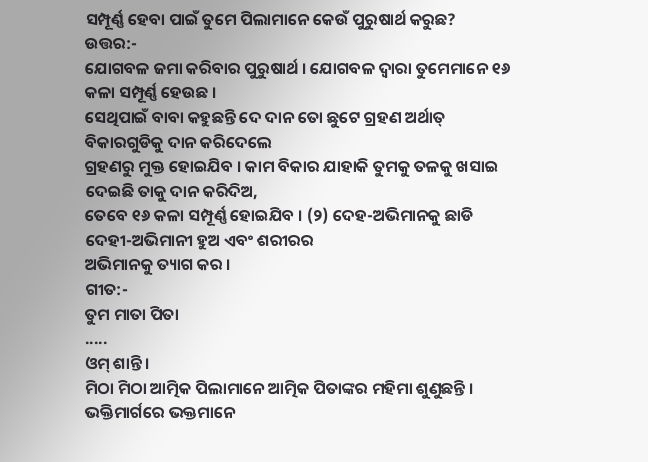ସମ୍ପୂର୍ଣ୍ଣ ହେବା ପାଇଁ ତୁମେ ପିଲାମାନେ କେଉଁ ପୁରୁଷାର୍ଥ କରୁଛ?
ଉତ୍ତର:-
ଯୋଗବଳ ଜମା କରିବାର ପୁରୁଷାର୍ଥ । ଯୋଗବଳ ଦ୍ୱାରା ତୁମେମାନେ ୧୬ କଳା ସମ୍ପୂର୍ଣ୍ଣ ହେଉଛ ।
ସେଥିପାଇଁ ବାବା କହୁଛନ୍ତି ଦେ ଦାନ ତୋ ଛୁଟେ ଗ୍ରହଣ ଅର୍ଥାତ୍ ବିକାରଗୁଡିକୁ ଦାନ କରିଦେଲେ
ଗ୍ରହଣରୁ ମୁକ୍ତ ହୋଇଯିବ । କାମ ବିକାର ଯାହାକି ତୁମକୁ ତଳକୁ ଖସାଇ ଦେଇଛି ତାକୁ ଦାନ କରିଦିଅ,
ତେବେ ୧୬ କଳା ସମ୍ପୂର୍ଣ୍ଣ ହୋଇଯିବ । (୨) ଦେହ-ଅଭିମାନକୁ ଛାଡି ଦେହୀ-ଅଭିମାନୀ ହୁଅ ଏବଂ ଶରୀରର
ଅଭିମାନକୁ ତ୍ୟାଗ କର ।
ଗୀତ:-
ତୁମ ମାତା ପିତା
.....
ଓମ୍ ଶାନ୍ତି ।
ମିଠା ମିଠା ଆତ୍ମିକ ପିଲାମାନେ ଆତ୍ମିକ ପିତାଙ୍କର ମହିମା ଶୁଣୁଛନ୍ତି । ଭକ୍ତିମାର୍ଗରେ ଭକ୍ତମାନେ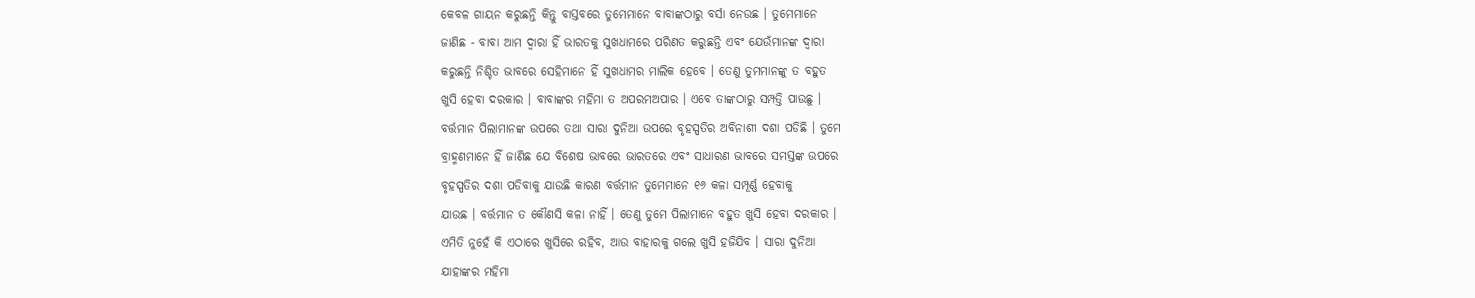କେବଳ ଗାୟନ କରୁଛନ୍ତି କିନ୍ତୁ ବାସ୍ତବରେ ତୁମେମାନେ ବାବାଙ୍କଠାରୁ ବର୍ସା ନେଉଛ । ତୁମେମାନେ
ଜାଣିଛ - ବାବା ଆମ ଦ୍ୱାରା ହିଁ ଭାରତକୁ ସୁଖଧାମରେ ପରିଣତ କରୁଛନ୍ତି ଏବଂ ଯେଉଁମାନଙ୍କ ଦ୍ୱାରା
କରୁଛନ୍ତି ନିଶ୍ଚିତ ଭାବରେ ସେହିମାନେ ହିଁ ସୁଖଧାମର ମାଲିକ ହେବେ । ତେଣୁ ତୁମମାନଙ୍କୁ ତ ବହୁତ
ଖୁସି ହେବା ଦରକାର । ବାବାଙ୍କର ମହିମା ତ ଅପରମଅପାର । ଏବେ ତାଙ୍କଠାରୁ ସମ୍ପତ୍ତି ପାଉଛୁ ।
ବର୍ତ୍ତମାନ ପିଲାମାନଙ୍କ ଉପରେ ତଥା ସାରା ଦୁନିଆ ଉପରେ ବୃହସ୍ପତିର ଅବିନାଶୀ ଦଶା ପଡିଛି । ତୁମେ
ବ୍ରାହ୍ମଣମାନେ ହିଁ ଜାଣିଛ ଯେ ବିଶେଷ ଭାବରେ ଭାରତରେ ଏବଂ ସାଧାରଣ ଭାବରେ ସମସ୍ତଙ୍କ ଉପରେ
ବୃହସ୍ପତିର ଦଶା ପଡିବାକୁ ଯାଉଛି କାରଣ ବର୍ତ୍ତମାନ ତୁମେମାନେ ୧୬ କଳା ସମ୍ପୂର୍ଣ୍ଣ ହେବାକୁ
ଯାଉଛ । ବର୍ତ୍ତମାନ ତ କୌଣସି କଳା ନାହିଁ । ତେଣୁ ତୁମେ ପିଲାମାନେ ବହୁତ ଖୁସି ହେବା ଦରକାର ।
ଏମିତି ନୁହେଁ କି ଏଠାରେ ଖୁସିରେ ରହିବ, ଆଉ ବାହାରକୁ ଗଲେ ଖୁସି ହଜିଯିବ । ସାରା ଦୁନିଆ
ଯାହାଙ୍କର ମହିମା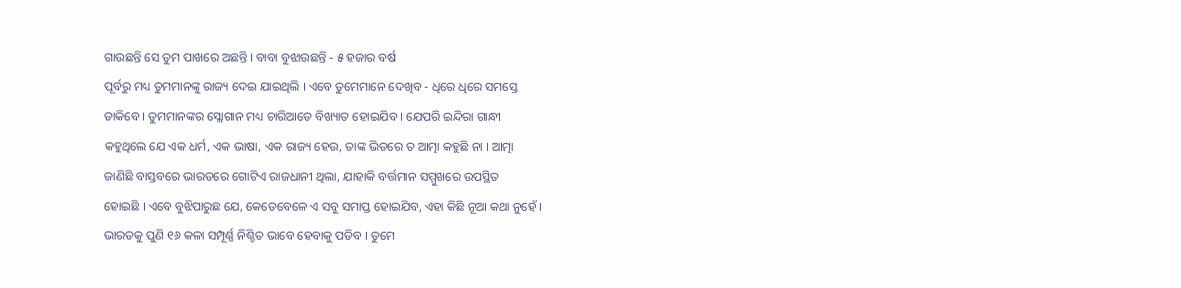ଗାଉଛନ୍ତି ସେ ତୁମ ପାଖରେ ଅଛନ୍ତି । ବାବା ବୁଝାଉଛନ୍ତି - ୫ ହଜାର ବର୍ଷ
ପୂର୍ବରୁ ମଧ୍ୟ ତୁମମାନଙ୍କୁ ରାଜ୍ୟ ଦେଇ ଯାଇଥିଲି । ଏବେ ତୁମେମାନେ ଦେଖିବ - ଧିରେ ଧିରେ ସମସ୍ତେ
ଡାକିବେ । ତୁମମାନଙ୍କର ସ୍ଲୋଗାନ ମଧ୍ୟ ଚାରିଆଡେ ବିଖ୍ୟାତ ହୋଇଯିବ । ଯେପରି ଇନ୍ଦିରା ଗାନ୍ଧୀ
କହୁଥିଲେ ଯେ ଏକ ଧର୍ମ, ଏକ ଭାଷା, ଏକ ରାଜ୍ୟ ହେଉ, ତାଙ୍କ ଭିତରେ ତ ଆତ୍ମା କହୁଛି ନା । ଆତ୍ମା
ଜାଣିଛି ବାସ୍ତବରେ ଭାରତରେ ଗୋଟିଏ ରାଜଧାନୀ ଥିଲା, ଯାହାକି ବର୍ତ୍ତମାନ ସମ୍ମୁଖରେ ଉପସ୍ଥିତ
ହୋଇଛି । ଏବେ ବୁଝିପାରୁଛ ଯେ, କେତେବେଳେ ଏ ସବୁ ସମାପ୍ତ ହୋଇଯିବ, ଏହା କିଛି ନୂଆ କଥା ନୁହେଁ ।
ଭାରତକୁ ପୁଣି ୧୬ କଳା ସମ୍ପୂର୍ଣ୍ଣ ନିଶ୍ଚିତ ଭାବେ ହେବାକୁ ପଡିବ । ତୁମେ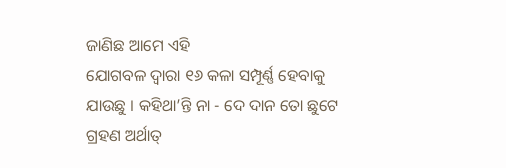ଜାଣିଛ ଆମେ ଏହି
ଯୋଗବଳ ଦ୍ୱାରା ୧୬ କଳା ସମ୍ପୂର୍ଣ୍ଣ ହେବାକୁ ଯାଉଛୁ । କହିଥା’ନ୍ତି ନା - ଦେ ଦାନ ତୋ ଛୁଟେ
ଗ୍ରହଣ ଅର୍ଥାତ୍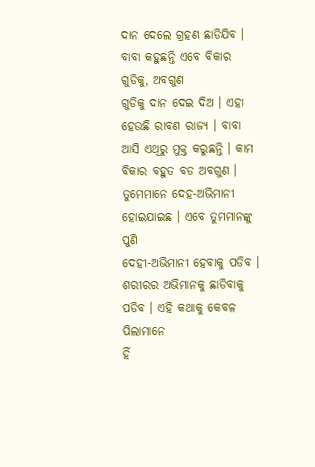ଦାନ ଦେଲେ ଗ୍ରହଣ ଛାଡିଯିବ । ବାବା କହୁଛନ୍ତି ଏବେ ବିକାର ଗୁଡିକୁ, ଅବଗୁଣ
ଗୁଡିକୁ ଦାନ ଦେଇ ଦିଅ । ଏହା ହେଉଛି ରାବଣ ରାଜ୍ୟ । ବାବା ଆସି ଏଥିରୁ ମୁକ୍ତ କରୁଛନ୍ତି । କାମ
ବିକାର ବହୁତ ବଡ ଅବଗୁଣ । ତୁମେମାନେ ଦେହ-ଅଭିମାନୀ ହୋଇଯାଇଛ । ଏବେ ତୁମମାନଙ୍କୁ ପୁଣି
ଦେହୀ-ଅଭିମାନୀ ହେବାକୁ ପଡିବ । ଶରୀରର ଅଭିମାନକୁ ଛାଡିବାକୁ ପଡିବ । ଏହି କଥାକୁ କେବଳ ପିଲାମାନେ
ହିଁ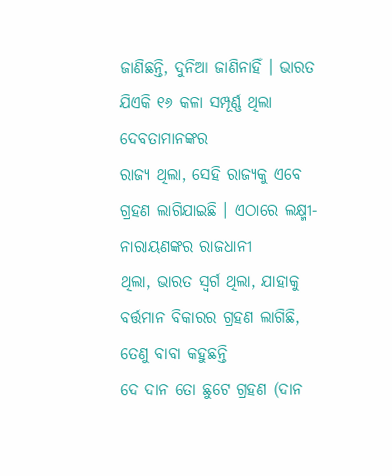ଜାଣିଛନ୍ତି, ଦୁନିଆ ଜାଣିନାହିଁ । ଭାରତ ଯିଏକି ୧୬ କଳା ସମ୍ପୂର୍ଣ୍ଣ ଥିଲା ଦେବତାମାନଙ୍କର
ରାଜ୍ୟ ଥିଲା, ସେହି ରାଜ୍ୟକୁ ଏବେ ଗ୍ରହଣ ଲାଗିଯାଇଛି । ଏଠାରେ ଲକ୍ଷ୍ମୀ-ନାରାୟଣଙ୍କର ରାଜଧାନୀ
ଥିଲା, ଭାରତ ସ୍ୱର୍ଗ ଥିଲା, ଯାହାକୁ ବର୍ତ୍ତମାନ ବିକାରର ଗ୍ରହଣ ଲାଗିଛି, ତେଣୁ ବାବା କହୁଛନ୍ତି
ଦେ ଦାନ ତୋ ଛୁଟେ ଗ୍ରହଣ (ଦାନ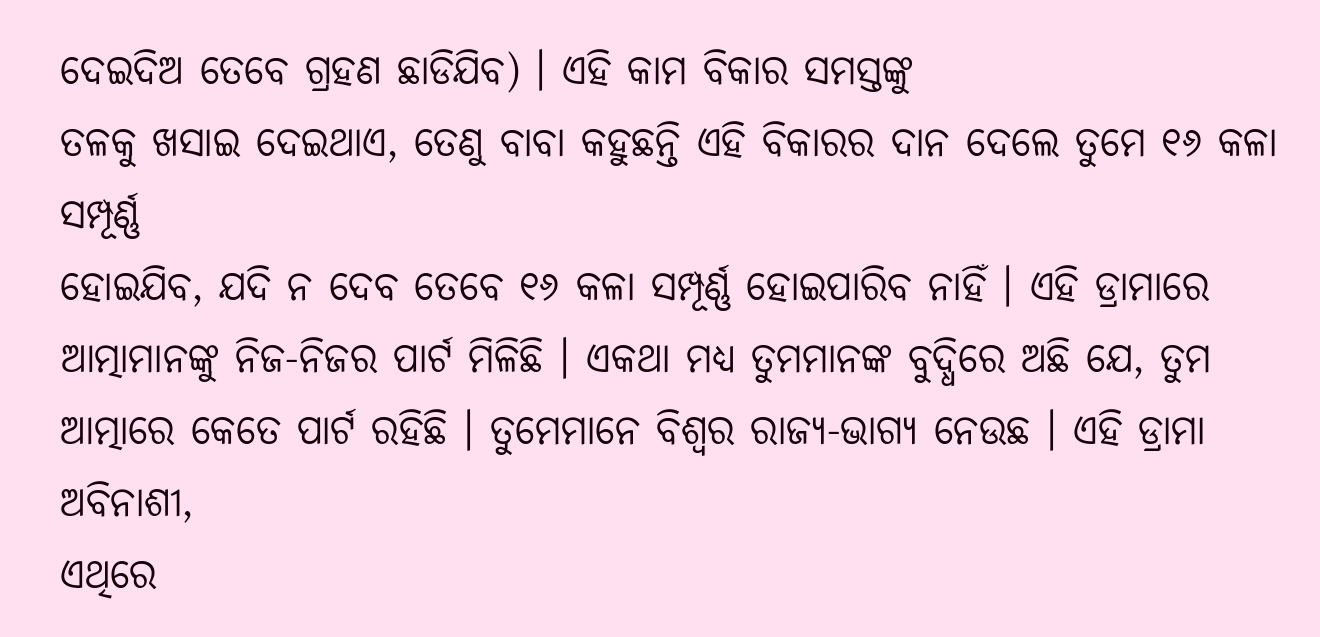ଦେଇଦିଅ ତେବେ ଗ୍ରହଣ ଛାଡିଯିବ) । ଏହି କାମ ବିକାର ସମସ୍ତଙ୍କୁ
ତଳକୁ ଖସାଇ ଦେଇଥାଏ, ତେଣୁ ବାବା କହୁଛନ୍ତି ଏହି ବିକାରର ଦାନ ଦେଲେ ତୁମେ ୧୬ କଳା ସମ୍ପୂର୍ଣ୍ଣ
ହୋଇଯିବ, ଯଦି ନ ଦେବ ତେବେ ୧୬ କଳା ସମ୍ପୂର୍ଣ୍ଣ ହୋଇପାରିବ ନାହିଁ । ଏହି ଡ୍ରାମାରେ
ଆତ୍ମାମାନଙ୍କୁ ନିଜ-ନିଜର ପାର୍ଟ ମିଳିଛି । ଏକଥା ମଧ୍ୟ ତୁମମାନଙ୍କ ବୁଦ୍ଧିରେ ଅଛି ଯେ, ତୁମ
ଆତ୍ମାରେ କେତେ ପାର୍ଟ ରହିଛି । ତୁମେମାନେ ବିଶ୍ୱର ରାଜ୍ୟ-ଭାଗ୍ୟ ନେଉଛ । ଏହି ଡ୍ରାମା ଅବିନାଶୀ,
ଏଥିରେ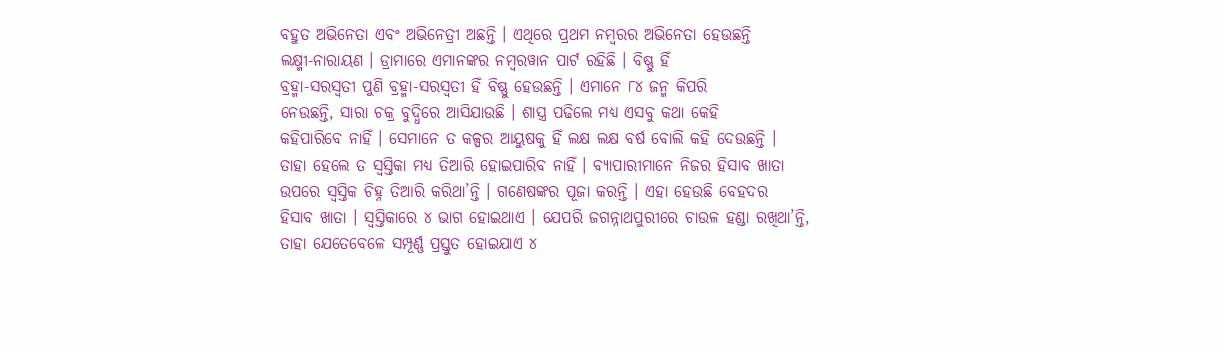ବହୁତ ଅଭିନେତା ଏବଂ ଅଭିନେତ୍ରୀ ଅଛନ୍ତି । ଏଥିରେ ପ୍ରଥମ ନମ୍ବରର ଅଭିନେତା ହେଉଛନ୍ତି
ଲକ୍ଷ୍ମୀ-ନାରାୟଣ । ଡ୍ରାମାରେ ଏମାନଙ୍କର ନମ୍ବରୱାନ ପାର୍ଟ ରହିଛି । ବିଷ୍ଣୁ ହିଁ
ବ୍ରହ୍ମା-ସରସ୍ୱତୀ ପୁଣି ବ୍ରହ୍ମା-ସରସ୍ୱତୀ ହିଁ ବିଷ୍ଣୁ ହେଉଛନ୍ତି । ଏମାନେ ୮୪ ଜନ୍ମ କିପରି
ନେଉଛନ୍ତି, ସାରା ଚକ୍ର ବୁଦ୍ଧିରେ ଆସିଯାଉଛି । ଶାସ୍ତ୍ର ପଢିଲେ ମଧ୍ୟ ଏସବୁ କଥା କେହି
କହିପାରିବେ ନାହିଁ । ସେମାନେ ତ କଳ୍ପର ଆୟୁଷକୁ ହିଁ ଲକ୍ଷ ଲକ୍ଷ ବର୍ଷ ବୋଲି କହି ଦେଉଛନ୍ତି ।
ତାହା ହେଲେ ତ ସ୍ୱସ୍ତିକା ମଧ୍ୟ ତିଆରି ହୋଇପାରିବ ନାହିଁ । ବ୍ୟାପାରୀମାନେ ନିଜର ହିସାବ ଖାତା
ଉପରେ ସ୍ୱସ୍ତିକ ଚିହ୍ନ ତିଆରି କରିଥା’ନ୍ତି । ଗଣେଷଙ୍କର ପୂଜା କରନ୍ତି । ଏହା ହେଉଛି ବେହଦର
ହିସାବ ଖାତା । ସ୍ୱସ୍ତିକାରେ ୪ ଭାଗ ହୋଇଥାଏ । ଯେପରି ଜଗନ୍ନାଥପୁରୀରେ ଚାଉଳ ହଣ୍ଡା ରଖିଥା’ନ୍ତି,
ତାହା ଯେତେବେଳେ ସମ୍ପୂର୍ଣ୍ଣ ପ୍ରସ୍ତୁତ ହୋଇଯାଏ ୪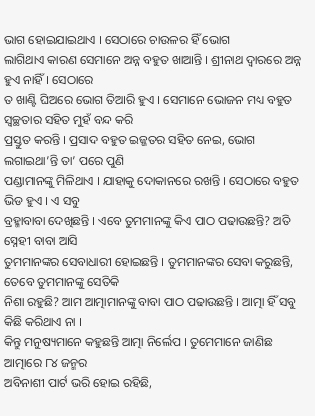ଭାଗ ହୋଇଯାଇଥାଏ । ସେଠାରେ ଚାଉଳର ହିଁ ଭୋଗ
ଲାଗିଥାଏ କାରଣ ସେମାନେ ଅନ୍ନ ବହୁତ ଖାଆନ୍ତି । ଶ୍ରୀନାଥ ଦ୍ୱାରରେ ଅନ୍ନ ହୁଏ ନାହିଁ । ସେଠାରେ
ତ ଖାଣ୍ଟି ଘିଅରେ ଭୋଗ ତିଆରି ହୁଏ । ସେମାନେ ଭୋଜନ ମଧ୍ୟ ବହୁତ ସ୍ୱଚ୍ଛତାର ସହିତ ମୁହଁ ବନ୍ଦ କରି
ପ୍ରସ୍ତୁତ କରନ୍ତି । ପ୍ରସାଦ ବହୁତ ଇଜ୍ଜତର ସହିତ ନେଇ, ଭୋଗ ଲଗାଇଥା’ନ୍ତି ତା’ ପରେ ପୁଣି
ପଣ୍ଡାମାନଙ୍କୁ ମିଳିଥାଏ । ଯାହାକୁ ଦୋକାନରେ ରଖନ୍ତି । ସେଠାରେ ବହୁତ ଭିଡ ହୁଏ । ଏ ସବୁ
ବ୍ରହ୍ମାବାବା ଦେଖିଛନ୍ତି । ଏବେ ତୁମମାନଙ୍କୁ କିଏ ପାଠ ପଢାଉଛନ୍ତି? ଅତି ସ୍ନେହୀ ବାବା ଆସି
ତୁମମାନଙ୍କର ସେବାଧାରୀ ହୋଇଛନ୍ତି । ତୁମମାନଙ୍କର ସେବା କରୁଛନ୍ତି, ତେବେ ତୁମମାନଙ୍କୁ ସେତିକି
ନିଶା ରହୁଛି? ଆମ ଆତ୍ମାମାନଙ୍କୁ ବାବା ପାଠ ପଢାଉଛନ୍ତି । ଆତ୍ମା ହିଁ ସବୁ କିଛି କରିଥାଏ ନା ।
କିନ୍ତୁ ମନୁଷ୍ୟମାନେ କହୁଛନ୍ତି ଆତ୍ମା ନିର୍ଲେପ । ତୁମେମାନେ ଜାଣିଛ ଆତ୍ମାରେ ୮୪ ଜନ୍ମର
ଅବିନାଶୀ ପାର୍ଟ ଭରି ହୋଇ ରହିଛି,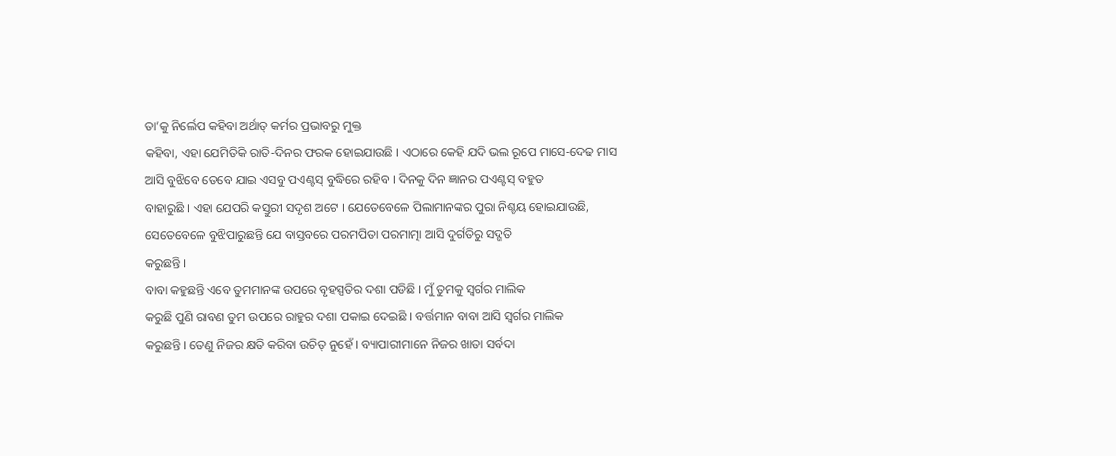ତା’କୁ ନିର୍ଲେପ କହିବା ଅର୍ଥାତ୍ କର୍ମର ପ୍ରଭାବରୁ ମୁକ୍ତ
କହିବା, ଏହା ଯେମିତିକି ରାତି-ଦିନର ଫରକ ହୋଇଯାଉଛି । ଏଠାରେ କେହି ଯଦି ଭଲ ରୂପେ ମାସେ-ଦେଢ ମାସ
ଆସି ବୁଝିବେ ତେବେ ଯାଇ ଏସବୁ ପଏଣ୍ଟସ୍ ବୁଦ୍ଧିରେ ରହିବ । ଦିନକୁ ଦିନ ଜ୍ଞାନର ପଏଣ୍ଟସ୍ ବହୁତ
ବାହାରୁଛି । ଏହା ଯେପରି କସ୍ତୁରୀ ସଦୃଶ ଅଟେ । ଯେତେବେଳେ ପିଲାମାନଙ୍କର ପୁରା ନିଶ୍ଚୟ ହୋଇଯାଉଛି,
ସେତେବେଳେ ବୁଝିପାରୁଛନ୍ତି ଯେ ବାସ୍ତବରେ ପରମପିତା ପରମାତ୍ମା ଆସି ଦୁର୍ଗତିରୁ ସଦ୍ଗତି
କରୁଛନ୍ତି ।
ବାବା କହୁଛନ୍ତି ଏବେ ତୁମମାନଙ୍କ ଉପରେ ବୃହସ୍ପତିର ଦଶା ପଡିଛି । ମୁଁ ତୁମକୁ ସ୍ୱର୍ଗର ମାଲିକ
କରୁଛି ପୁଣି ରାବଣ ତୁମ ଉପରେ ରାହୁର ଦଶା ପକାଇ ଦେଇଛି । ବର୍ତ୍ତମାନ ବାବା ଆସି ସ୍ୱର୍ଗର ମାଲିକ
କରୁଛନ୍ତି । ତେଣୁ ନିଜର କ୍ଷତି କରିବା ଉଚିତ୍ ନୁହେଁ । ବ୍ୟାପାରୀମାନେ ନିଜର ଖାତା ସର୍ବଦା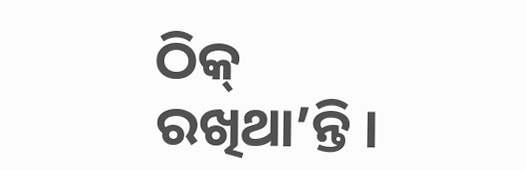ଠିକ୍
ରଖିଥା’ନ୍ତି ।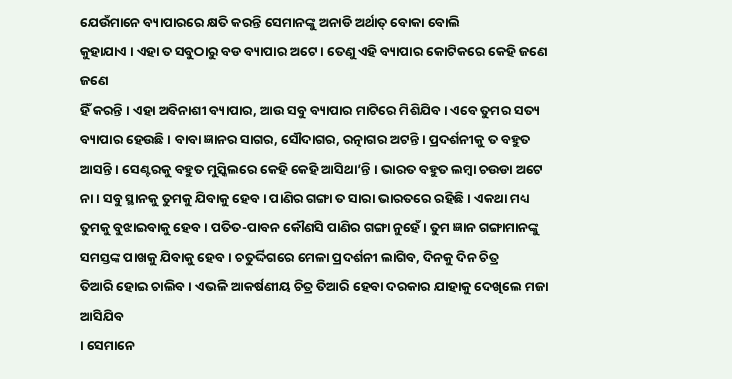ଯେଉଁମାନେ ବ୍ୟାପାରରେ କ୍ଷତି କରନ୍ତି ସେମାନଙ୍କୁ ଅନାଡି ଅର୍ଥାତ୍ ବୋକା ବୋଲି
କୁହାଯାଏ । ଏହା ତ ସବୁଠାରୁ ବଡ ବ୍ୟାପାର ଅଟେ । ତେଣୁ ଏହି ବ୍ୟାପାର କୋଟିକରେ କେହି ଜଣେ ଜଣେ
ହିଁ କରନ୍ତି । ଏହା ଅବିନାଶୀ ବ୍ୟାପାର, ଆଉ ସବୁ ବ୍ୟାପାର ମାଟିରେ ମିଶିଯିବ । ଏବେ ତୁମର ସତ୍ୟ
ବ୍ୟାପାର ହେଉଛି । ବାବା ଜ୍ଞାନର ସାଗର, ସୌଦାଗର, ରତ୍ନାଗର ଅଟନ୍ତି । ପ୍ରଦର୍ଶନୀକୁ ତ ବହୁତ
ଆସନ୍ତି । ସେଣ୍ଟରକୁ ବହୁତ ମୁସ୍କିଲରେ କେହି କେହି ଆସିଥା’ନ୍ତି । ଭାରତ ବହୁତ ଲମ୍ବା ଚଉଡା ଅଟେ
ନା । ସବୁ ସ୍ଥାନକୁ ତୁମକୁ ଯିବାକୁ ହେବ । ପାଣିର ଗଙ୍ଗା ତ ସାରା ଭାରତରେ ରହିଛି । ଏକଥା ମଧ୍ୟ
ତୁମକୁ ବୁଝାଇବାକୁ ହେବ । ପତିତ-ପାବନ କୌଣସି ପାଣିର ଗଙ୍ଗା ନୁହେଁ । ତୁମ ଜ୍ଞାନ ଗଙ୍ଗାମାନଙ୍କୁ
ସମସ୍ତଙ୍କ ପାଖକୁ ଯିବାକୁ ହେବ । ଚତୁର୍ଦ୍ଦିଗରେ ମେଳା ପ୍ରଦର୍ଶନୀ ଲାଗିବ, ଦିନକୁ ଦିନ ଚିତ୍ର
ତିଆରି ହୋଇ ଚାଲିବ । ଏଭଳି ଆକର୍ଷଣୀୟ ଚିତ୍ର ତିଆରି ହେବା ଦରକାର ଯାହାକୁ ଦେଖିଲେ ମଜା ଆସିଯିବ
। ସେମାନେ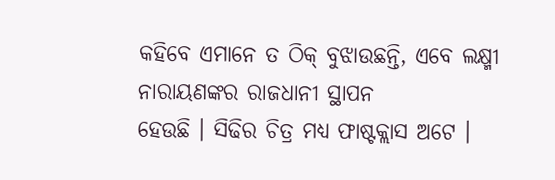କହିବେ ଏମାନେ ତ ଠିକ୍ ବୁଝାଉଛନ୍ତି, ଏବେ ଲକ୍ଷ୍ମୀ ନାରାୟଣଙ୍କର ରାଜଧାନୀ ସ୍ଥାପନ
ହେଉଛି । ସିଢିର ଚିତ୍ର ମଧ୍ୟ ଫାଷ୍ଟକ୍ଲାସ ଅଟେ ।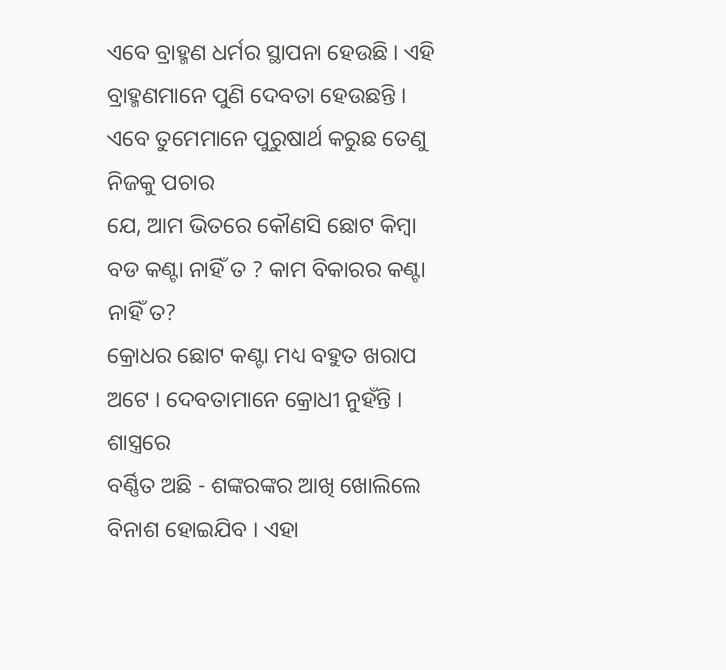ଏବେ ବ୍ରାହ୍ମଣ ଧର୍ମର ସ୍ଥାପନା ହେଉଛି । ଏହି
ବ୍ରାହ୍ମଣମାନେ ପୁଣି ଦେବତା ହେଉଛନ୍ତି । ଏବେ ତୁମେମାନେ ପୁରୁଷାର୍ଥ କରୁଛ ତେଣୁ ନିଜକୁ ପଚାର
ଯେ, ଆମ ଭିତରେ କୌଣସି ଛୋଟ କିମ୍ବା ବଡ କଣ୍ଟା ନାହିଁ ତ ? କାମ ବିକାରର କଣ୍ଟା ନାହିଁ ତ?
କ୍ରୋଧର ଛୋଟ କଣ୍ଟା ମଧ୍ୟ ବହୁତ ଖରାପ ଅଟେ । ଦେବତାମାନେ କ୍ରୋଧୀ ନୁହଁନ୍ତି । ଶାସ୍ତ୍ରରେ
ବର୍ଣ୍ଣିତ ଅଛି - ଶଙ୍କରଙ୍କର ଆଖି ଖୋଲିଲେ ବିନାଶ ହୋଇଯିବ । ଏହା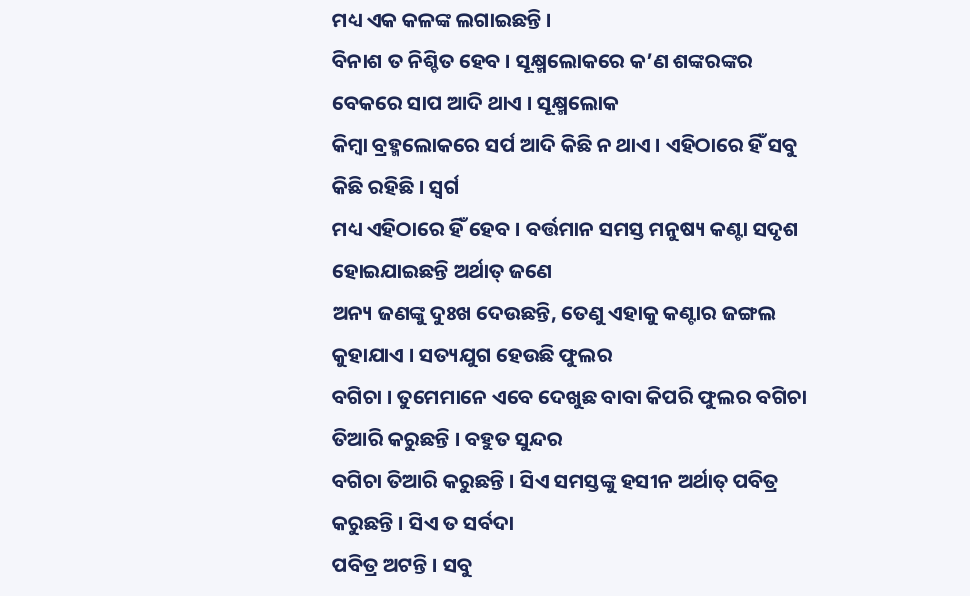ମଧ୍ୟ ଏକ କଳଙ୍କ ଲଗାଇଛନ୍ତି ।
ବିନାଶ ତ ନିଶ୍ଚିତ ହେବ । ସୂକ୍ଷ୍ମଲୋକରେ କ’ଣ ଶଙ୍କରଙ୍କର ବେକରେ ସାପ ଆଦି ଥାଏ । ସୂକ୍ଷ୍ମଲୋକ
କିମ୍ବା ବ୍ରହ୍ମଲୋକରେ ସର୍ପ ଆଦି କିଛି ନ ଥାଏ । ଏହିଠାରେ ହିଁ ସବୁ କିଛି ରହିଛି । ସ୍ୱର୍ଗ
ମଧ୍ୟ ଏହିଠାରେ ହିଁ ହେବ । ବର୍ତ୍ତମାନ ସମସ୍ତ ମନୁଷ୍ୟ କଣ୍ଟା ସଦୃଶ ହୋଇଯାଇଛନ୍ତି ଅର୍ଥାତ୍ ଜଣେ
ଅନ୍ୟ ଜଣଙ୍କୁ ଦୁଃଖ ଦେଉଛନ୍ତି, ତେଣୁ ଏହାକୁ କଣ୍ଟାର ଜଙ୍ଗଲ କୁହାଯାଏ । ସତ୍ୟଯୁଗ ହେଉଛି ଫୁଲର
ବଗିଚା । ତୁମେମାନେ ଏବେ ଦେଖୁଛ ବାବା କିପରି ଫୁଲର ବଗିଚା ତିଆରି କରୁଛନ୍ତି । ବହୁତ ସୁନ୍ଦର
ବଗିଚା ତିଆରି କରୁଛନ୍ତି । ସିଏ ସମସ୍ତଙ୍କୁ ହସୀନ ଅର୍ଥାତ୍ ପବିତ୍ର କରୁଛନ୍ତି । ସିଏ ତ ସର୍ବଦା
ପବିତ୍ର ଅଟନ୍ତି । ସବୁ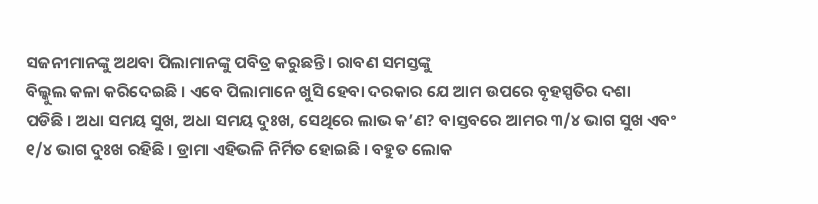ସଜନୀମାନଙ୍କୁ ଅଥବା ପିଲାମାନଙ୍କୁ ପବିତ୍ର କରୁଛନ୍ତି । ରାବଣ ସମସ୍ତଙ୍କୁ
ବିଲ୍କୁଲ କଳା କରିଦେଇଛି । ଏବେ ପିଲାମାନେ ଖୁସି ହେବା ଦରକାର ଯେ ଆମ ଉପରେ ବୃହସ୍ପତିର ଦଶା
ପଡିଛି । ଅଧା ସମୟ ସୁଖ, ଅଧା ସମୟ ଦୁଃଖ, ସେଥିରେ ଲାଭ କ’ଣ? ବାସ୍ତବରେ ଆମର ୩/୪ ଭାଗ ସୁଖ ଏବଂ
୧/୪ ଭାଗ ଦୁଃଖ ରହିଛି । ଡ୍ରାମା ଏହିଭଳି ନିର୍ମିତ ହୋଇଛି । ବହୁତ ଲୋକ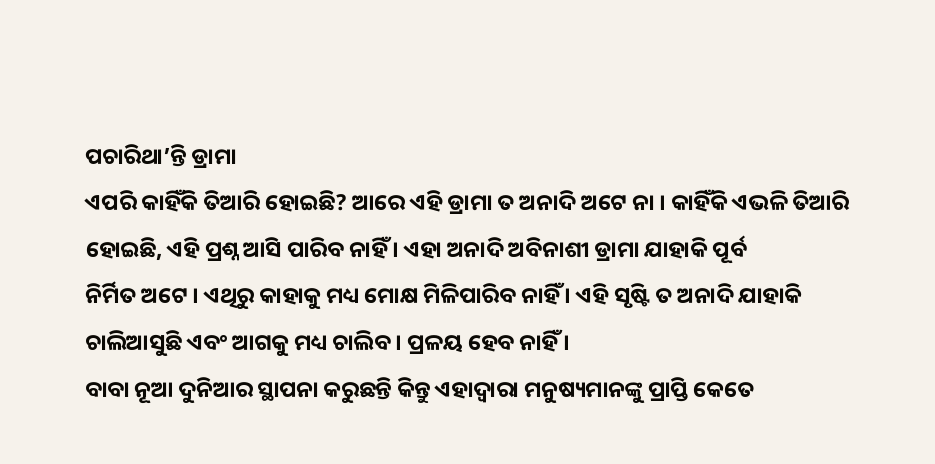ପଚାରିଥା’ନ୍ତି ଡ୍ରାମା
ଏପରି କାହିଁକି ତିଆରି ହୋଇଛି? ଆରେ ଏହି ଡ୍ରାମା ତ ଅନାଦି ଅଟେ ନା । କାହିଁକି ଏଭଳି ତିଆରି
ହୋଇଛି, ଏହି ପ୍ରଶ୍ନ ଆସି ପାରିବ ନାହିଁ । ଏହା ଅନାଦି ଅବିନାଶୀ ଡ୍ରାମା ଯାହାକି ପୂର୍ବ
ନିର୍ମିତ ଅଟେ । ଏଥିରୁ କାହାକୁ ମଧ୍ୟ ମୋକ୍ଷ ମିଳିପାରିବ ନାହିଁ । ଏହି ସୃଷ୍ଟି ତ ଅନାଦି ଯାହାକି
ଚାଲିଆସୁଛି ଏବଂ ଆଗକୁ ମଧ୍ୟ ଚାଲିବ । ପ୍ରଳୟ ହେବ ନାହିଁ ।
ବାବା ନୂଆ ଦୁନିଆର ସ୍ଥାପନା କରୁଛନ୍ତି କିନ୍ତୁ ଏହାଦ୍ୱାରା ମନୁଷ୍ୟମାନଙ୍କୁ ପ୍ରାପ୍ତି କେତେ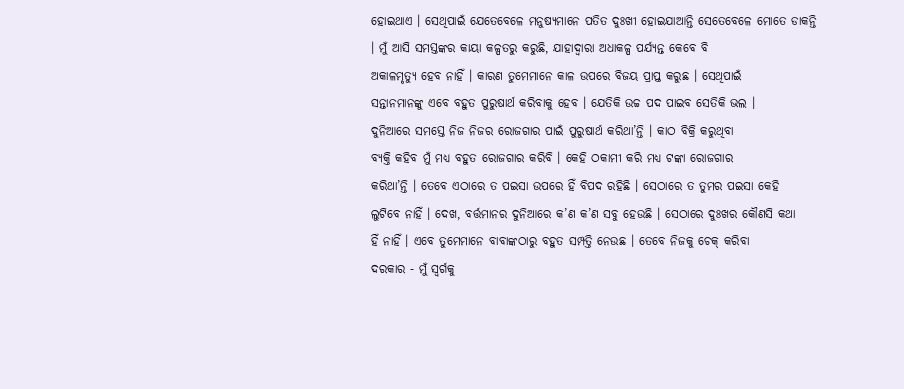ହୋଇଥାଏ । ସେଥିପାଇଁ ଯେତେବେଳେ ମନୁଷ୍ୟମାନେ ପତିତ ଦୁଃଖୀ ହୋଇଯାଆନ୍ତି ସେତେବେଳେ ମୋତେ ଡାକନ୍ତି
। ମୁଁ ଆସି ସମସ୍ତଙ୍କର କାୟା କଳ୍ପତରୁ କରୁଛି, ଯାହାଦ୍ୱାରା ଅଧାକଳ୍ପ ପର୍ଯ୍ୟନ୍ତ କେବେ ବି
ଅକାଳମୃତ୍ୟୁ ହେବ ନାହିଁ । କାରଣ ତୁମେମାନେ କାଳ ଉପରେ ବିଜୟ ପ୍ରାପ୍ତ କରୁଛ । ସେଥିପାଇଁ
ସନ୍ତାନମାନଙ୍କୁ ଏବେ ବହୁତ ପୁରୁଷାର୍ଥ କରିବାକୁ ହେବ । ଯେତିକି ଉଚ୍ଚ ପଦ ପାଇବ ସେତିକି ଭଲ ।
ଦୁନିଆରେ ସମସ୍ତେ ନିଜ ନିଜର ରୋଜଗାର ପାଇଁ ପୁରୁଷାର୍ଥ କରିଥା’ନ୍ତି । କାଠ ବିକ୍ରି କରୁଥିବା
ବ୍ୟକ୍ତି କହିବ ମୁଁ ମଧ୍ୟ ବହୁତ ରୋଜଗାର କରିବି । କେହି ଠକାମୀ କରି ମଧ୍ୟ ଟଙ୍କା ରୋଜଗାର
କରିଥା’ନ୍ତି । ତେବେ ଏଠାରେ ତ ପଇସା ଉପରେ ହିଁ ବିପଦ ରହିଛି । ସେଠାରେ ତ ତୁମର ପଇସା କେହି
ଲୁଟିବେ ନାହିଁ । ଦେଖ, ବର୍ତ୍ତମାନର ଦୁନିଆରେ କ’ଣ କ’ଣ ସବୁ ହେଉଛି । ସେଠାରେ ଦୁଃଖର କୌଣସି କଥା
ହିଁ ନାହିଁ । ଏବେ ତୁମେମାନେ ବାବାଙ୍କଠାରୁ ବହୁତ ସମ୍ପତ୍ତି ନେଉଛ । ତେବେ ନିଜକୁ ଚେକ୍ କରିବା
ଦରକାର - ମୁଁ ସ୍ୱର୍ଗକୁ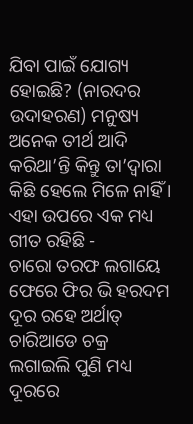ଯିବା ପାଇଁ ଯୋଗ୍ୟ ହୋଇଛି? (ନାରଦର ଉଦାହରଣ) ମନୁଷ୍ୟ ଅନେକ ତୀର୍ଥ ଆଦି
କରିଥା’ନ୍ତି କିନ୍ତୁ ତା’ଦ୍ୱାରା କିଛି ହେଲେ ମିଳେ ନାହିଁ । ଏହା ଉପରେ ଏକ ମଧ୍ୟ ଗୀତ ରହିଛି -
ଚାରୋ ତରଫ ଲଗାୟେ ଫେରେ ଫିର ଭି ହରଦମ ଦୂର ରହେ ଅର୍ଥାତ୍ ଚାରିଆଡେ ଚକ୍ର ଲଗାଇଲି ପୁଣି ମଧ୍ୟ
ଦୂରରେ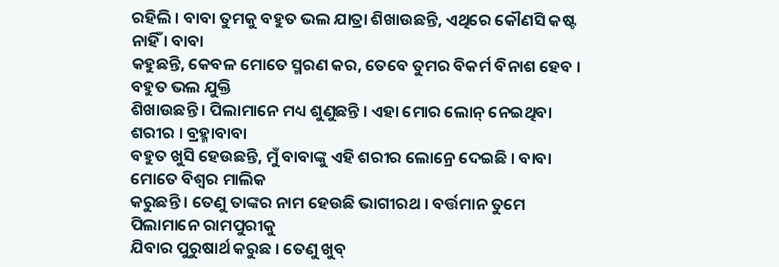ରହିଲି । ବାବା ତୁମକୁ ବହୁତ ଭଲ ଯାତ୍ରା ଶିଖାଉଛନ୍ତି, ଏଥିରେ କୌଣସି କଷ୍ଟ ନାହିଁ । ବାବା
କହୁଛନ୍ତି, କେବଳ ମୋତେ ସ୍ମରଣ କର, ତେବେ ତୁମର ବିକର୍ମ ବିନାଶ ହେବ । ବହୁତ ଭଲ ଯୁକ୍ତି
ଶିଖାଉଛନ୍ତି । ପିଲାମାନେ ମଧ୍ୟ ଶୁଣୁଛନ୍ତି । ଏହା ମୋର ଲୋନ୍ ନେଇଥିବା ଶରୀର । ବ୍ରହ୍ମାବାବା
ବହୁତ ଖୁସି ହେଉଛନ୍ତି, ମୁଁ ବାବାଙ୍କୁ ଏହି ଶରୀର ଲୋନ୍ରେ ଦେଇଛି । ବାବା ମୋତେ ବିଶ୍ୱର ମାଲିକ
କରୁଛନ୍ତି । ତେଣୁ ତାଙ୍କର ନାମ ହେଉଛି ଭାଗୀରଥ । ବର୍ତ୍ତମାନ ତୁମେ ପିଲାମାନେ ରାମପୁରୀକୁ
ଯିବାର ପୁରୁଷାର୍ଥ କରୁଛ । ତେଣୁ ଖୁବ୍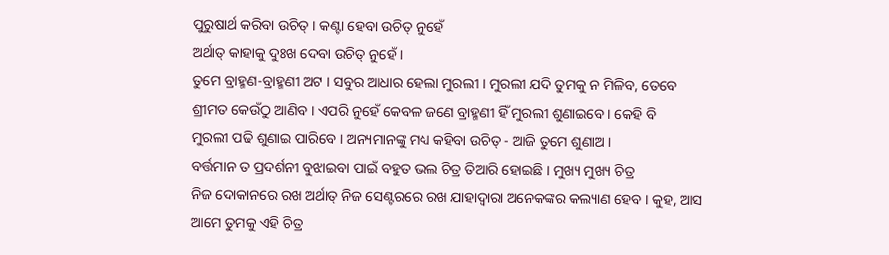ପୁରୁଷାର୍ଥ କରିବା ଉଚିତ୍ । କଣ୍ଟା ହେବା ଉଚିତ୍ ନୁହେଁ
ଅର୍ଥାତ୍ କାହାକୁ ଦୁଃଖ ଦେବା ଉଚିତ୍ ନୁହେଁ ।
ତୁମେ ବ୍ରାହ୍ମଣ-ବ୍ରାହ୍ମଣୀ ଅଟ । ସବୁର ଆଧାର ହେଲା ମୁରଲୀ । ମୁରଲୀ ଯଦି ତୁମକୁ ନ ମିଳିବ, ତେବେ
ଶ୍ରୀମତ କେଉଁଠୁ ଆଣିବ । ଏପରି ନୁହେଁ କେବଳ ଜଣେ ବ୍ରାହ୍ମଣୀ ହିଁ ମୁରଲୀ ଶୁଣାଇବେ । କେହି ବି
ମୁରଲୀ ପଢି ଶୁଣାଇ ପାରିବେ । ଅନ୍ୟମାନଙ୍କୁ ମଧ୍ୟ କହିବା ଉଚିତ୍ - ଆଜି ତୁମେ ଶୁଣାଅ ।
ବର୍ତ୍ତମାନ ତ ପ୍ରଦର୍ଶନୀ ବୁଝାଇବା ପାଇଁ ବହୁତ ଭଲ ଚିତ୍ର ତିଆରି ହୋଇଛି । ମୁଖ୍ୟ ମୁଖ୍ୟ ଚିତ୍ର
ନିଜ ଦୋକାନରେ ରଖ ଅର୍ଥାତ୍ ନିଜ ସେଣ୍ଟରରେ ରଖ ଯାହାଦ୍ୱାରା ଅନେକଙ୍କର କଲ୍ୟାଣ ହେବ । କୁହ, ଆସ
ଆମେ ତୁମକୁ ଏହି ଚିତ୍ର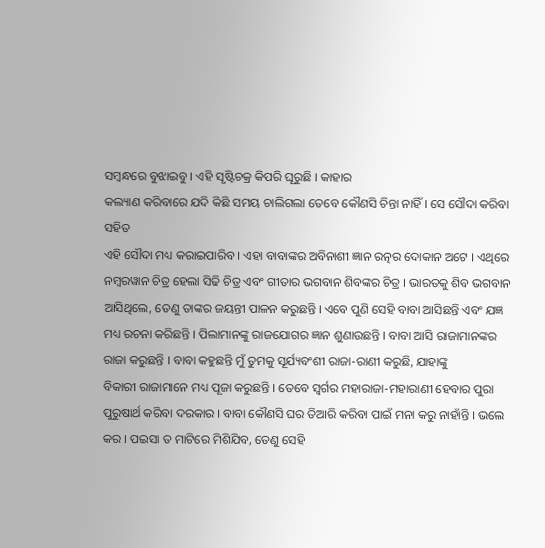ସମ୍ବନ୍ଧରେ ବୁଝାଇବୁ । ଏହି ସୃଷ୍ଟିଚକ୍ର କିପରି ଘୂରୁଛି । କାହାର
କଲ୍ୟାଣ କରିବାରେ ଯଦି କିଛି ସମୟ ଚାଲିଗଲା ତେବେ କୌଣସି ଚିନ୍ତା ନାହିଁ । ସେ ସୌଦା କରିବା ସହିତ
ଏହି ସୌଦା ମଧ୍ୟ କରାଇପାରିବ । ଏହା ବାବାଙ୍କର ଅବିନାଶୀ ଜ୍ଞାନ ରତ୍ନର ଦୋକାନ ଅଟେ । ଏଥିରେ
ନମ୍ବରୱାନ ଚିତ୍ର ହେଲା ସିଢି ଚିତ୍ର ଏବଂ ଗୀତାର ଭଗବାନ ଶିବଙ୍କର ଚିତ୍ର । ଭାରତକୁ ଶିବ ଭଗବାନ
ଆସିଥିଲେ, ତେଣୁ ତାଙ୍କର ଜୟନ୍ତୀ ପାଳନ କରୁଛନ୍ତି । ଏବେ ପୁଣି ସେହି ବାବା ଆସିଛନ୍ତି ଏବଂ ଯଜ୍ଞ
ମଧ୍ୟ ରଚନା କରିଛନ୍ତି । ପିଲାମାନଙ୍କୁ ରାଜଯୋଗର ଜ୍ଞାନ ଶୁଣାଉଛନ୍ତି । ବାବା ଆସି ରାଜାମାନଙ୍କର
ରାଜା କରୁଛନ୍ତି । ବାବା କହୁଛନ୍ତି ମୁଁ ତୁମକୁ ସୂର୍ଯ୍ୟବଂଶୀ ରାଜା-ରାଣୀ କରୁଛି, ଯାହାଙ୍କୁ
ବିକାରୀ ରାଜାମାନେ ମଧ୍ୟ ପୂଜା କରୁଛନ୍ତି । ତେବେ ସ୍ୱର୍ଗର ମହାରାଜା-ମହାରାଣୀ ହେବାର ପୁରା
ପୁରୁଷାର୍ଥ କରିବା ଦରକାର । ବାବା କୌଣସି ଘର ତିଆରି କରିବା ପାଇଁ ମନା କରୁ ନାହାଁନ୍ତି । ଭଲେ
କର । ପଇସା ତ ମାଟିରେ ମିଶିଯିବ, ତେଣୁ ସେହି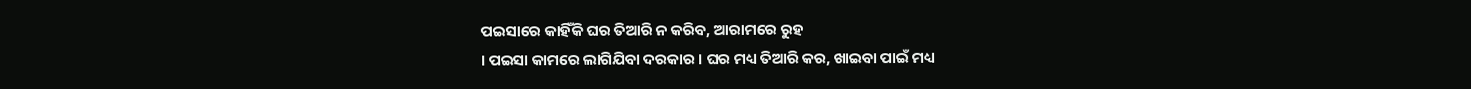ପଇସାରେ କାହିଁକି ଘର ତିଆରି ନ କରିବ, ଆରାମରେ ରୁହ
। ପଇସା କାମରେ ଲାଗିଯିବା ଦରକାର । ଘର ମଧ୍ୟ ତିଆରି କର, ଖାଇବା ପାଇଁ ମଧ୍ୟ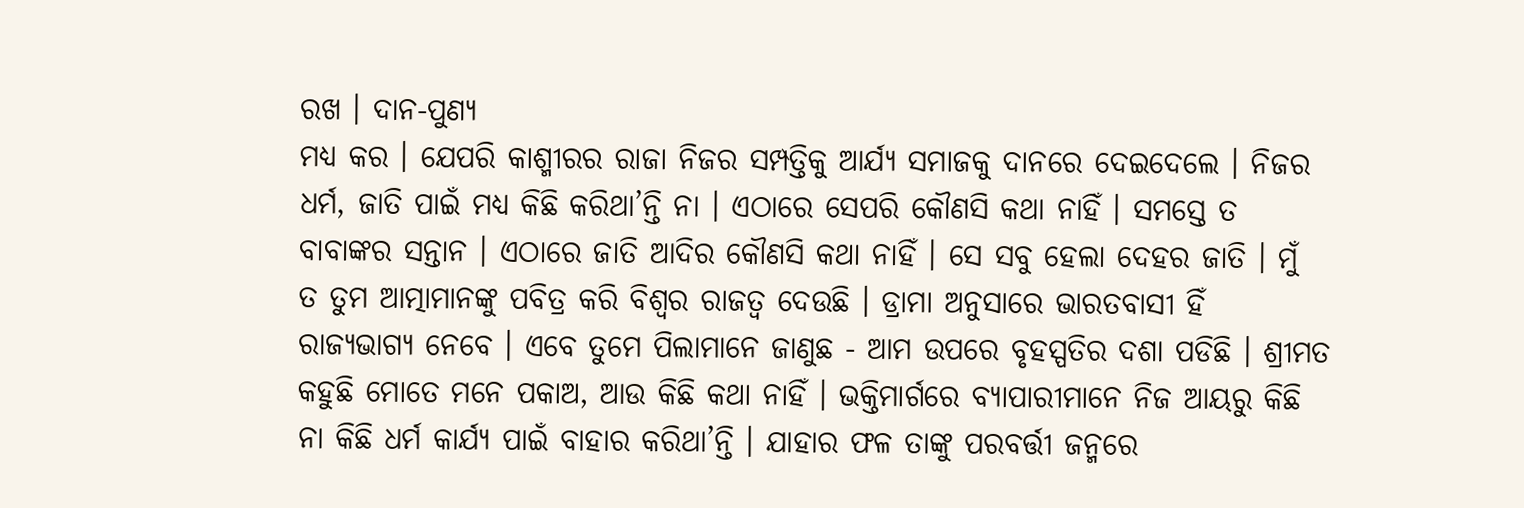ରଖ । ଦାନ-ପୁଣ୍ୟ
ମଧ୍ୟ କର । ଯେପରି କାଶ୍ମୀରର ରାଜା ନିଜର ସମ୍ପତ୍ତିକୁ ଆର୍ଯ୍ୟ ସମାଜକୁ ଦାନରେ ଦେଇଦେଲେ । ନିଜର
ଧର୍ମ, ଜାତି ପାଇଁ ମଧ୍ୟ କିଛି କରିଥା’ନ୍ତି ନା । ଏଠାରେ ସେପରି କୌଣସି କଥା ନାହିଁ । ସମସ୍ତେ ତ
ବାବାଙ୍କର ସନ୍ତାନ । ଏଠାରେ ଜାତି ଆଦିର କୌଣସି କଥା ନାହିଁ । ସେ ସବୁ ହେଲା ଦେହର ଜାତି । ମୁଁ
ତ ତୁମ ଆତ୍ମାମାନଙ୍କୁ ପବିତ୍ର କରି ବିଶ୍ୱର ରାଜତ୍ୱ ଦେଉଛି । ଡ୍ରାମା ଅନୁସାରେ ଭାରତବାସୀ ହିଁ
ରାଜ୍ୟଭାଗ୍ୟ ନେବେ । ଏବେ ତୁମେ ପିଲାମାନେ ଜାଣୁଛ - ଆମ ଉପରେ ବୃହସ୍ପତିର ଦଶା ପଡିଛି । ଶ୍ରୀମତ
କହୁଛି ମୋତେ ମନେ ପକାଅ, ଆଉ କିଛି କଥା ନାହିଁ । ଭକ୍ତିମାର୍ଗରେ ବ୍ୟାପାରୀମାନେ ନିଜ ଆୟରୁ କିଛି
ନା କିଛି ଧର୍ମ କାର୍ଯ୍ୟ ପାଇଁ ବାହାର କରିଥା’ନ୍ତି । ଯାହାର ଫଳ ତାଙ୍କୁ ପରବର୍ତ୍ତୀ ଜନ୍ମରେ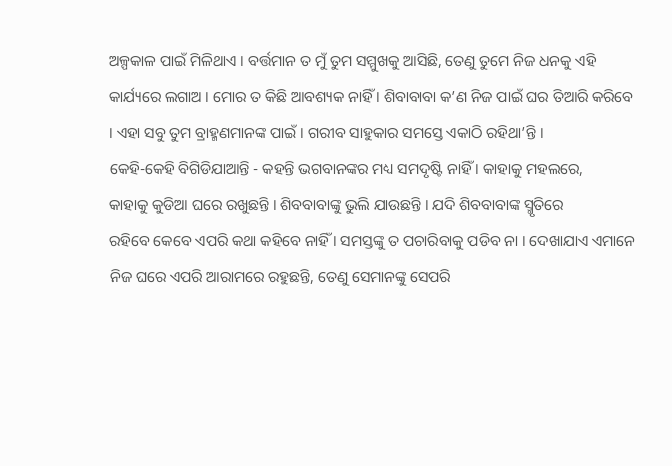ଅଳ୍ପକାଳ ପାଇଁ ମିଳିଥାଏ । ବର୍ତ୍ତମାନ ତ ମୁଁ ତୁମ ସମ୍ମୁଖକୁ ଆସିଛି, ତେଣୁ ତୁମେ ନିଜ ଧନକୁ ଏହି
କାର୍ଯ୍ୟରେ ଲଗାଅ । ମୋର ତ କିଛି ଆବଶ୍ୟକ ନାହିଁ । ଶିବାବାବା କ’ଣ ନିଜ ପାଇଁ ଘର ତିଆରି କରିବେ
। ଏହା ସବୁ ତୁମ ବ୍ରାହ୍ମଣମାନଙ୍କ ପାଇଁ । ଗରୀବ ସାହୁକାର ସମସ୍ତେ ଏକାଠି ରହିଥା’ନ୍ତି ।
କେହି-କେହି ବିଗିଡିଯାଆନ୍ତି - କହନ୍ତି ଭଗବାନଙ୍କର ମଧ୍ୟ ସମଦୃଷ୍ଟି ନାହିଁ । କାହାକୁ ମହଲରେ,
କାହାକୁ କୁଡିଆ ଘରେ ରଖୁଛନ୍ତି । ଶିବବାବାଙ୍କୁ ଭୁଲି ଯାଉଛନ୍ତି । ଯଦି ଶିବବାବାଙ୍କ ସ୍ମୃତିରେ
ରହିବେ କେବେ ଏପରି କଥା କହିବେ ନାହିଁ । ସମସ୍ତଙ୍କୁ ତ ପଚାରିବାକୁ ପଡିବ ନା । ଦେଖାଯାଏ ଏମାନେ
ନିଜ ଘରେ ଏପରି ଆରାମରେ ରହୁଛନ୍ତି, ତେଣୁ ସେମାନଙ୍କୁ ସେପରି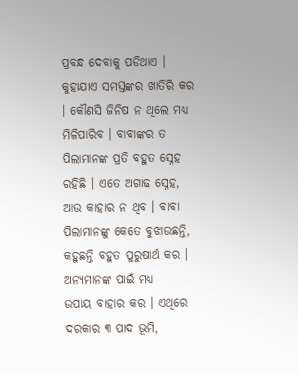ପ୍ରବନ୍ଧ ଦେବାକୁ ପଡିଥାଏ ।
କୁହାଯାଏ ସମସ୍ତଙ୍କର ଖାତିରି କର । କୌଣସି ଜିନିଷ ନ ଥିଲେ ମଧ୍ୟ ମିଳିପାରିବ । ବାବାଙ୍କର ତ
ପିଲାମାନଙ୍କ ପ୍ରତି ବହୁତ ସ୍ନେହ ରହିଛି । ଏତେ ଅଗାଢ ସ୍ନେହ, ଆଉ କାହାର ନ ଥିବ । ବାବା
ପିଲାମାନଙ୍କୁ କେତେ ବୁଝାଉଛନ୍ତି, କହୁଛନ୍ତି ବହୁତ ପୁରୁଷାର୍ଥ କର । ଅନ୍ୟମାନଙ୍କ ପାଇଁ ମଧ୍ୟ
ଉପାୟ ବାହାର କର । ଏଥିରେ ଦରକାର ୩ ପାଦ ଭୂମି,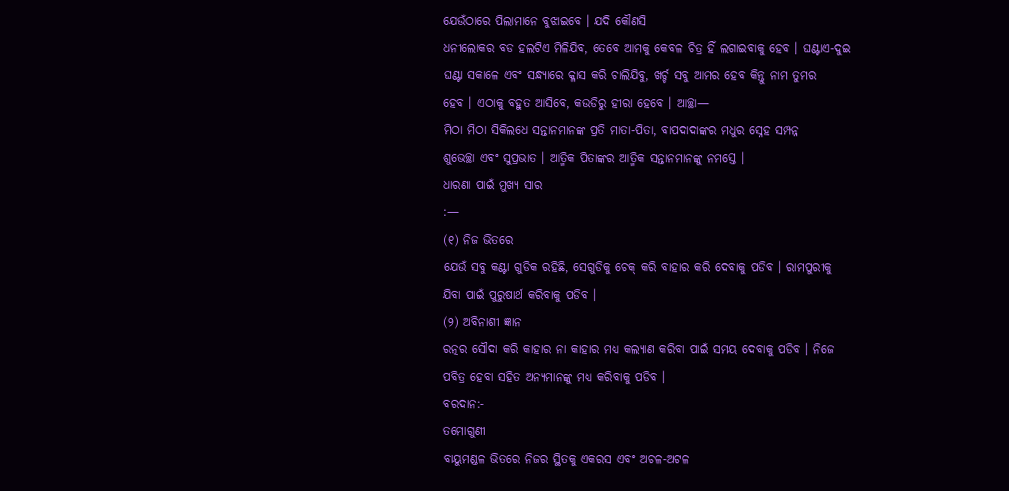ଯେଉଁଠାରେ ପିଲାମାନେ ବୁଝାଇବେ । ଯଦି କୌଣସି
ଧନୀଲୋକର ବଡ ହଲଟିଏ ମିଳିଯିବ, ତେବେ ଆମକୁ କେବଳ ଚିତ୍ର ହିଁ ଲଗାଇବାକୁ ହେବ । ଘଣ୍ଟାଏ-ଦୁଇ
ଘଣ୍ଟା ସକାଳେ ଏବଂ ସନ୍ଧ୍ୟାରେ କ୍ଳାସ କରି ଚାଲିଯିବୁ, ଖର୍ଚ୍ଚ ସବୁ ଆମର ହେବ କିନ୍ତୁ ନାମ ତୁମର
ହେବ । ଏଠାକୁ ବହୁତ ଆସିବେ, କଉଡିରୁ ହୀରା ହେବେ । ଆଚ୍ଛା—
ମିଠା ମିଠା ସିକିଲଧେ ସନ୍ତାନମାନଙ୍କ ପ୍ରତି ମାତା-ପିତା, ବାପଦାଦାଙ୍କର ମଧୁର ସ୍ନେହ ସମ୍ପନ୍ନ
ଶୁଭେଚ୍ଛା ଏବଂ ସୁପ୍ରଭାତ । ଆତ୍ମିକ ପିତାଙ୍କର ଆତ୍ମିକ ସନ୍ତାନମାନଙ୍କୁ ନମସ୍ତେ ।
ଧାରଣା ପାଇଁ ମୁଖ୍ୟ ସାର
:—
(୧) ନିଜ ଭିତରେ
ଯେଉଁ ସବୁ କଣ୍ଟା ଗୁଡିକ ରହିଛି, ସେଗୁଡିକୁ ଚେକ୍ କରି ବାହାର କରି ଦେବାକୁ ପଡିବ । ରାମପୁରୀକୁ
ଯିବା ପାଇଁ ପୁରୁଷାର୍ଥ କରିବାକୁ ପଡିବ ।
(୨) ଅବିନାଶୀ ଜ୍ଞାନ
ରତ୍ନର ସୌଦା କରି କାହାର ନା କାହାର ମଧ୍ୟ କଲ୍ୟାଣ କରିବା ପାଇଁ ସମୟ ଦେବାକୁ ପଡିବ । ନିଜେ
ପବିତ୍ର ହେବା ସହିତ ଅନ୍ୟମାନଙ୍କୁ ମଧ୍ୟ କରିବାକୁ ପଡିବ ।
ବରଦାନ:-
ତମୋଗୁଣୀ
ବାୟୁମଣ୍ଡଳ ଭିତରେ ନିଜର ସ୍ଥିତକୁ ଏକରସ ଏବଂ ଅଚଳ-ଅଟଳ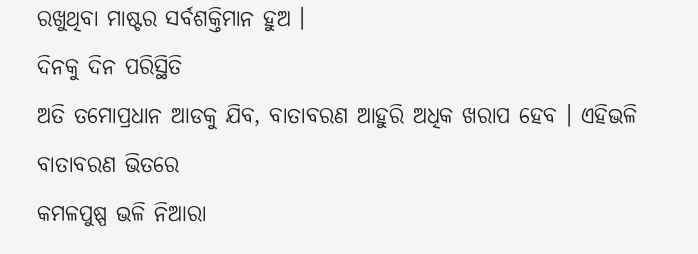ରଖୁଥିବା ମାଷ୍ଟର ସର୍ବଶକ୍ତିମାନ ହୁଅ ।
ଦିନକୁ ଦିନ ପରିସ୍ଥିତି
ଅତି ତମୋପ୍ରଧାନ ଆଡକୁ ଯିବ, ବାତାବରଣ ଆହୁରି ଅଧିକ ଖରାପ ହେବ । ଏହିଭଳି ବାତାବରଣ ଭିତରେ
କମଳପୁଷ୍ପ ଭଳି ନିଆରା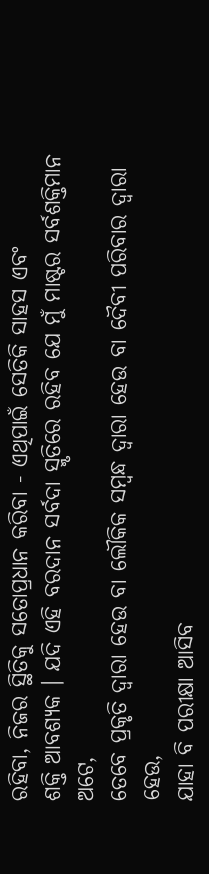ରହିବା, ନିଜର ସ୍ଥିତିକୁ ସତୋପ୍ରଧାନ କରିବା - ଏଥିପାଇଁ ସେତିକି ସାହସ ଏବଂ
ଶକ୍ତି ଆବଶ୍ୟକ । ଯଦି ଏହି ବରଦାନ ସର୍ବଦା ସ୍ମୃତିରେ ରହିବ ଯେ ମୁଁ ମାଷ୍ଟର ସର୍ବଶକ୍ତିମାନ ଅଟେ,
ତେବେ ପ୍ରକୃତି ଦ୍ୱାରା ହେଉ ବା ଲୌକିକ ସମ୍ବନ୍ଧ ଦ୍ୱାରା ହେଉ ବା ଦୈବୀ ପରିବାର ଦ୍ୱାରା ହେଉ,
ଯାହା ବି ପରୀକ୍ଷା ଆସିବ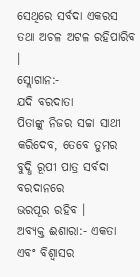ସେଥିରେ ସର୍ବଦା ଏକରସ ତଥା ଅଚଳ ଅଟଳ ରହିପାରିବ ।
ସ୍ଲୋଗାନ:-
ଯଦି ବରଦାତା
ପିତାଙ୍କୁ ନିଜର ସଚ୍ଚା ସାଥୀ କରିଦେବ, ତେବେ ତୁମର ବୁଦ୍ଧି ରୂପୀ ପାତ୍ର ସର୍ବଦା ବରଦାନରେ
ଭରପୂର ରହିବ ।
ଅବ୍ୟକ୍ତ ଈଶାରା:- ଏକତା
ଏବଂ ବିଶ୍ୱାସର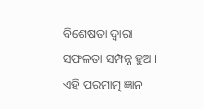ବିଶେଷତା ଦ୍ୱାରା ସଫଳତା ସମ୍ପନ୍ନ ହୁଅ ।
ଏହି ପରମାତ୍ମ ଜ୍ଞାନ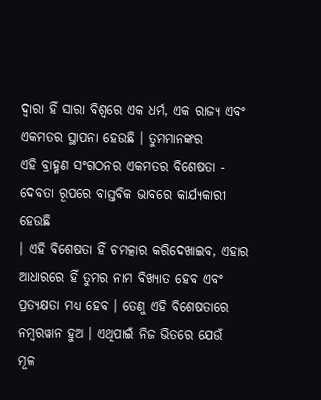ଦ୍ୱାରା ହିଁ ସାରା ବିଶ୍ୱରେ ଏକ ଧର୍ମ, ଏକ ରାଜ୍ୟ ଏବଂ ଏକମତର ସ୍ଥାପନା ହେଉଛି । ତୁମମାନଙ୍କର
ଏହି ବ୍ରାହ୍ମଣ ସଂଗଠନର ଏକମତର ବିଶେଷତା - ଦେବତା ରୂପରେ ବାସ୍ତବିକ ଭାବରେ କାର୍ଯ୍ୟକାରୀ ହେଉଛି
। ଏହି ବିଶେଷତା ହିଁ ଚମତ୍କାର କରିଦେଖାଇବ, ଏହାର ଆଧାରରେ ହିଁ ତୁମର ନାମ ବିଖ୍ୟାତ ହେବ ଏବଂ
ପ୍ରତ୍ୟକ୍ଷତା ମଧ୍ୟ ହେବ । ତେଣୁ ଏହି ବିଶେଷତାରେ ନମ୍ବରୱାନ ହୁଅ । ଏଥିପାଇଁ ନିଜ ଭିତରେ ଯେଉଁ
ମୂଳ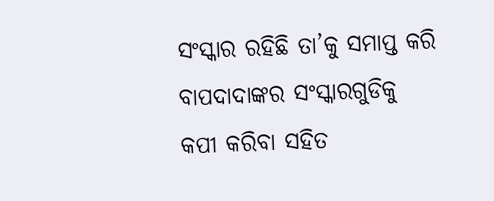ସଂସ୍କାର ରହିଛି ତା’କୁ ସମାପ୍ତ କରି ବାପଦାଦାଙ୍କର ସଂସ୍କାରଗୁଡିକୁ କପୀ କରିବା ସହିତ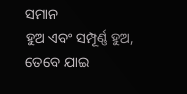ସମାନ
ହୁଅ ଏବଂ ସମ୍ପୂର୍ଣ୍ଣ ହୁଅ, ତେବେ ଯାଇ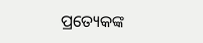ପ୍ରତ୍ୟେକଙ୍କ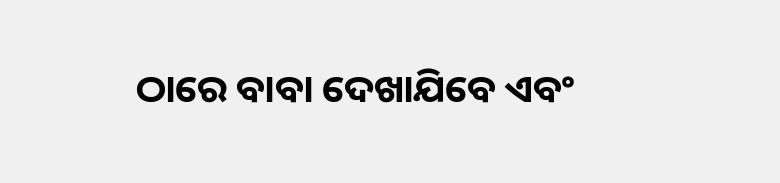ଠାରେ ବାବା ଦେଖାଯିବେ ଏବଂ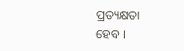ପ୍ରତ୍ୟକ୍ଷତା
ହେବ ।